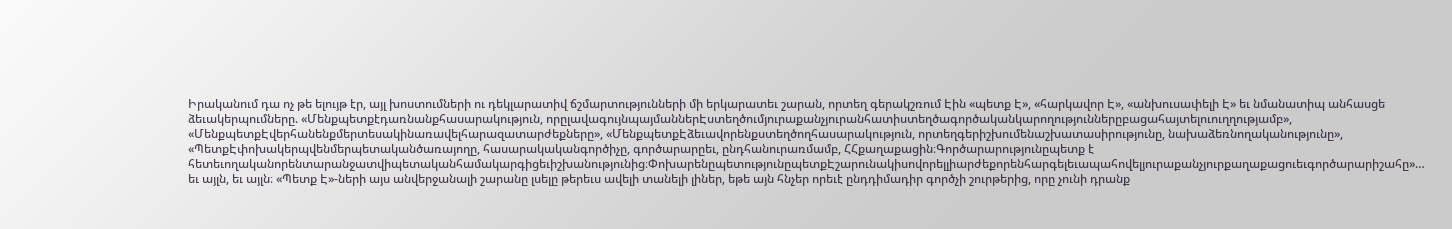Իրականում դա ոչ թե ելույթ էր, այլ խոստումների ու դեկլարատիվ ճշմարտությունների մի երկարատեւ շարան, որտեղ գերակշռում Էին «պետք Է», «հարկավոր Է», «անխուսափելի Է» եւ նմանատիպ անհասցե ձեւակերպումները. «Մենքպետքէդառնանքհասարակություն, որըլավագույնպայմաններԷստեղծումյուրաքանչյուրանհատիստեղծագործականկարողություններըբացահայտելուուղղությամբ», «ՄենքպետքԷվերհանենքմերտեսակինառավելհարազատարժեքները», «ՄենքպետքԷձեւավորենքստեղծողհասարակություն, որտեղգերիշխումենաշխատասիրությունը, նախաձեռնողականությունը», «ՊետքԷփոխակերպվենմերպետականծառայողը, հասարակականգործիչը, գործարարըեւ, ընդհանուրառմամբ, ՀՀքաղաքացին։Գործարարությունըպետք է հետեւողականորենտարանջատվիպետականհամակարգիցեւիշխանությունից։ՓոխարենըպետությունըպետքԷշարունակիսովորելլիարժեքորենհարգելեւապահովելյուրաքանչյուրքաղաքացուեւգործարարիշահը»… եւ այլն, եւ այլն։ «Պետք Է»-ների այս անվերջանալի շարանը լսելը թերեւս ավելի տանելի լիներ, եթե այն հնչեր որեւէ ընդդիմադիր գործչի շուրթերից, որը չունի դրանք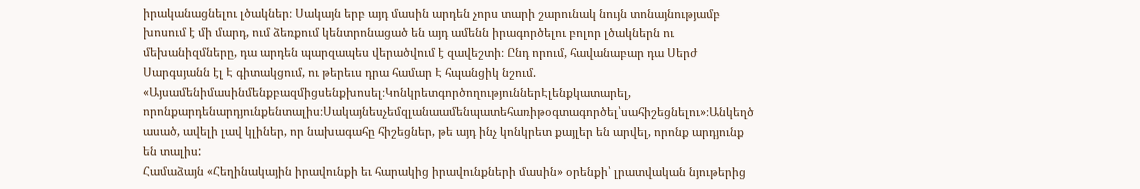իրականացնելու լծակներ։ Սակայն երբ այդ մասին արդեն չորս տարի շարունակ նույն տոնայնությամբ խոսում է մի մարդ, ում ձեռքում կենտրոնացած են այդ ամենն իրագործելու բոլոր լծակներն ու մեխանիզմները, դա արդեն պարզապես վերածվում է զավեշտի։ Ընդ որում, հավանաբար դա Սերժ Սարգսյանն էլ Է գիտակցում, ու թերեւս դրա համար Է հպանցիկ նշում. «Այսամենիմասինմենքբազմիցսենքխոսել։ԿոնկրետգործողություններԷլենքկատարել, որոնքարդենարդյունքենտալիս։Սակայնեսչեմզլանաամենպատեհառիթօգտագործել՝սահիշեցնելու»։Անկեղծ ասած, ավելի լավ կլիներ, որ նախագահը հիշեցներ, թե այդ ինչ կոնկրետ քայլեր են արվել, որոնք արդյունք են տալիս:
Համաձայն «Հեղինակային իրավունքի եւ հարակից իրավունքների մասին» օրենքի՝ լրատվական նյութերից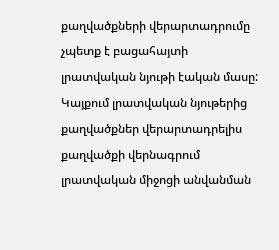քաղվածքների վերարտադրումը չպետք է բացահայտի լրատվական նյութի էական մասը: Կայքում լրատվական նյութերից քաղվածքներ վերարտադրելիս քաղվածքի վերնագրում լրատվական միջոցի անվանման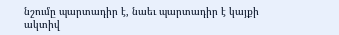նշումը պարտադիր է, նաեւ պարտադիր է կայքի ակտիվ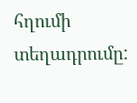հղումի տեղադրումը: